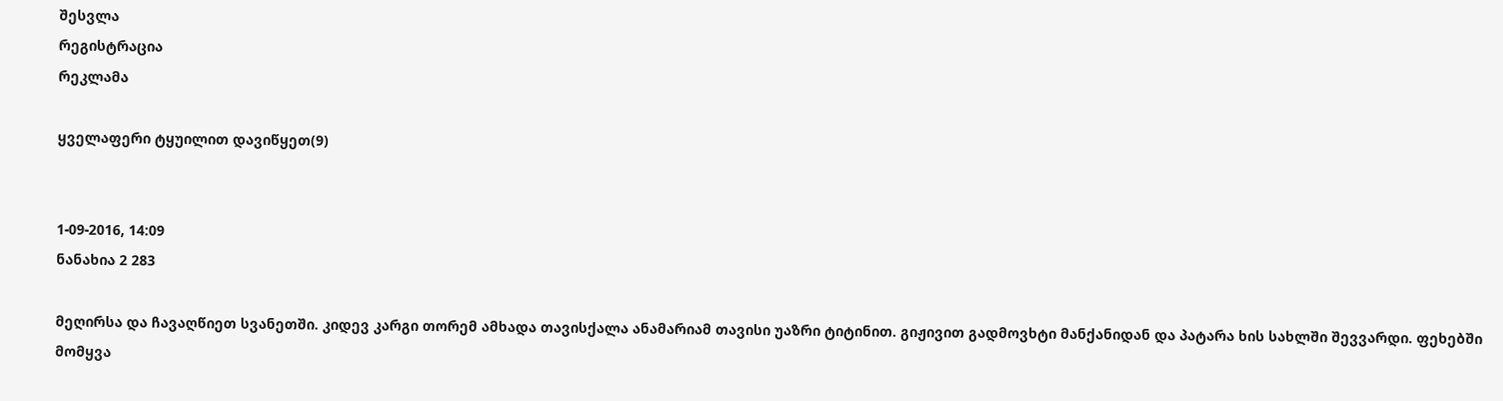შესვლა
რეგისტრაცია
რეკლამა

ყველაფერი ტყუილით დავიწყეთ(9)


1-09-2016, 14:09
ნანახია 2 283

მეღირსა და ჩავაღწიეთ სვანეთში. კიდევ კარგი თორემ ამხადა თავისქალა ანამარიამ თავისი უაზრი ტიტინით. გიჟივით გადმოვხტი მანქანიდან და პატარა ხის სახლში შევვარდი. ფეხებში მომყვა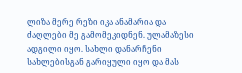ლიზა მერე რეზი იკა ანამარია და ძაღლები მე გამომეკიდნენ. ულამაზესი ადგილი იყო. სახლი დანარჩენი სახლებისგან გარიყული იყო და მას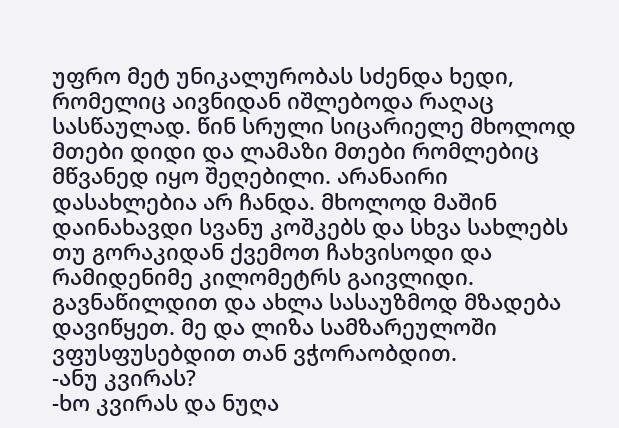უფრო მეტ უნიკალურობას სძენდა ხედი, რომელიც აივნიდან იშლებოდა რაღაც სასწაულად. წინ სრული სიცარიელე მხოლოდ მთები დიდი და ლამაზი მთები რომლებიც მწვანედ იყო შეღებილი. არანაირი დასახლებია არ ჩანდა. მხოლოდ მაშინ დაინახავდი სვანუ კოშკებს და სხვა სახლებს თუ გორაკიდან ქვემოთ ჩახვისოდი და რამიდენიმე კილომეტრს გაივლიდი. გავნაწილდით და ახლა სასაუზმოდ მზადება დავიწყეთ. მე და ლიზა სამზარეულოში ვფუსფუსებდით თან ვჭორაობდით.
-ანუ კვირას?
-ხო კვირას და ნუღა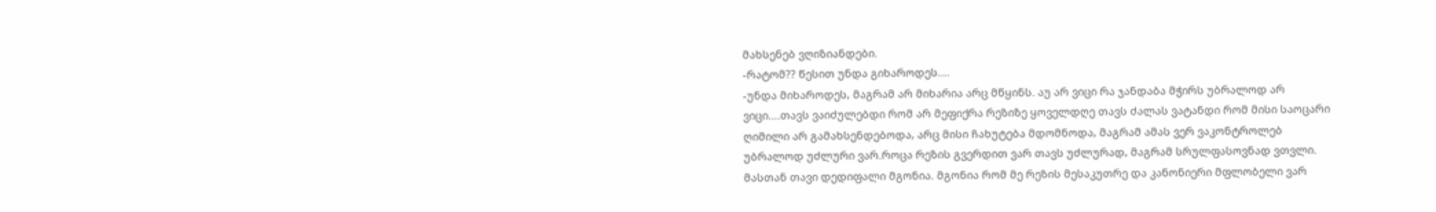მახსენებ ვღიზიანდები.
-რატომ?? წესით უნდა გიხაროდეს....
-უნდა მიხაროდეს, მაგრამ არ მიხარია არც მწყინს. აუ არ ვიცი რა ჯანდაბა მჭირს უბრალოდ არ ვიცი....თავს ვაიძულებდი რომ არ მეფიქრა რეზიზე ყოველდღე თავს ძალას ვატანდი რომ მისი საოცარი ღიმილი არ გამახსენდებოდა, არც მისი ჩახუტება მდომნოდა, მაგრამ ამას ვერ ვაკონტროლებ უბრალოდ უძლური ვარ.როცა რეზის გვერდით ვარ თავს უძლურად, მაგრამ სრულფასოვნად ვთვლი. მასთან თავი დედიფალი მგონია. მგონია რომ მე რეზის მესაკუთრე და კანონიერი მფლობელი ვარ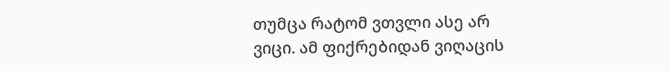თუმცა რატომ ვთვლი ასე არ ვიცი. ამ ფიქრებიდან ვიღაცის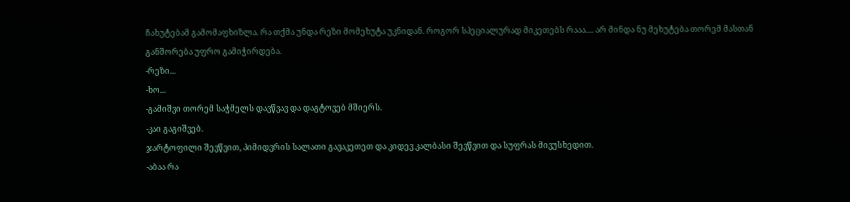ჩახუტებამ გამომაფხიზლა. რა თქმა უნდა რეზი მომეხუტა უკნიდან. როგორ სპეციალურად მიკეთებს რააა.... არ მინდა ნუ მეხუტება თორემ მასთან განშორება უფრო გამიჭირდება.
-რეზი...
-ხო...
-გამიშვი თორემ საჭმელს დავწვავ და დაგტოვებ მშიერს.
-კაი გაგიშვებ.
ჯარტოფილი შევწვით, პიმიდვრის სალათი გავაკეთეთ და კიდევ კალბასი შევწვით და სუფრას მივუსხედით.
-აბაა რა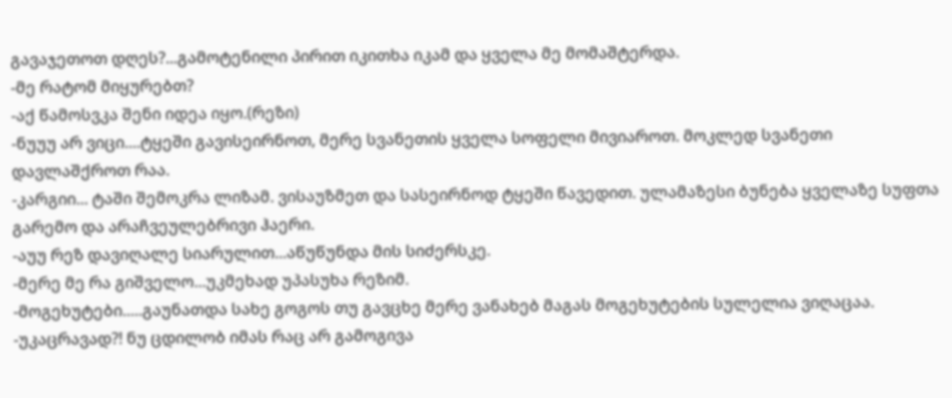გავაჯეთოთ დღეს?...გამოტენილი პირით იკითხა იკამ და ყველა მე მომაშტერდა.
-მე რატომ მიყურებთ?
-აქ წამოსვკა შენი იდეა იყო.(რეზი)
-ნუუუ არ ვიცი....ტყეში გავისეირნოთ, მერე სვანეთის ყველა სოფელი მივიაროთ. მოკლედ სვანეთი დავლაშქროთ რაა.
-კარგიი... ტაში შემოკრა ლიზამ. ვისაუზმეთ და სასეირნოდ ტყეში წავედით. ულამაზესი ბუნება ყველაზე სუფთა გარემო და არაჩვეულებრივი ჰაერი.
-აუუ რეზ დავიღალე სიარულით...აწუწუნდა მის სიძერსკე.
-მერე მე რა გიშველო...უკმეხად უპასუხა რეზიმ.
-მოგეხუტები.....გაუნათდა სახე გოგოს თუ გავცხე მერე ვანახებ მაგას მოგეხუტების სულელია ვიღაცაა.
-უკაცრავად?! ნუ ცდილობ იმას რაც არ გამოგივა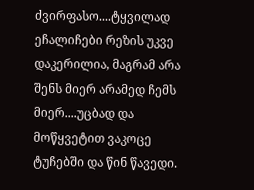ძვირფასო....ტყვილად ეჩალიჩები რეზის უკვე დაკერილია, მაგრამ არა შენს მიერ არამედ ჩემს მიერ....უცბად და მოწყვეტით ვაკოცე ტუჩებში და წინ წავედი.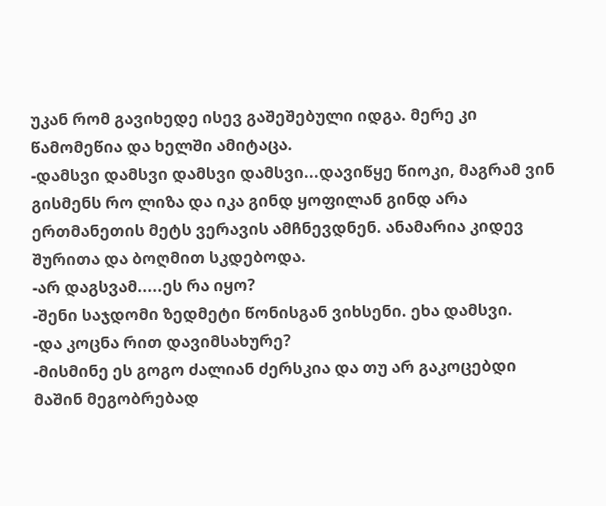უკან რომ გავიხედე ისევ გაშეშებული იდგა. მერე კი წამომეწია და ხელში ამიტაცა.
-დამსვი დამსვი დამსვი დამსვი...დავიწყე წიოკი, მაგრამ ვინ გისმენს რო ლიზა და იკა გინდ ყოფილან გინდ არა ერთმანეთის მეტს ვერავის ამჩნევდნენ. ანამარია კიდევ შურითა და ბოღმით სკდებოდა.
-არ დაგსვამ.....ეს რა იყო?
-შენი საჯდომი ზედმეტი წონისგან ვიხსენი. ეხა დამსვი.
-და კოცნა რით დავიმსახურე?
-მისმინე ეს გოგო ძალიან ძერსკია და თუ არ გაკოცებდი მაშინ მეგობრებად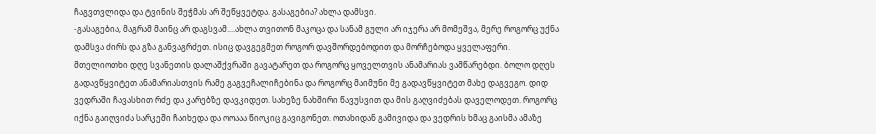ჩაგვთვლიდა და ტვინის შეჭმას არ შეწყვეტდა. გასაგებია? ახლა დამსვი.
-გასაგებია, მაგრამ მაინც არ დაგსვამ....ახლა თვითონ მაკოცა და სანამ გული არ იჯერა არ მომეშვა, მერე როგორც უქნა დამსვა ძირს და გზა განვაგრძეთ. ისიც დავგეგმეთ როგორ დავშორდებოდით და მორჩებოდა ყველაფერი. მთელიოთხი დღე სვანეთის დალაშქვრაში გავატარეთ და როგორც ყოველთვის ანამარიას ვამწარებდი. ბოლო დღეს გადავწყვიტეთ ანამარიასთვის რამე გაგვეჩალიჩებინა და როგორც მაიმუნი მე გადავწყვიტეთ მახე დაგვეგო. დიდ ვედრაში ჩავასხით რძე და კარებზე დავკიდეთ. სახეზე ნახშირი წავუსვით და მის გაღვიძებას დაველოდეთ. როგორც იქნა გაიღვიძა სარკეში ჩაიხედა და ოოააა წიოკიც გავიგონეთ. ოთახიდან გამივიდა და ვედრის ხმაც გაისმა ამაზე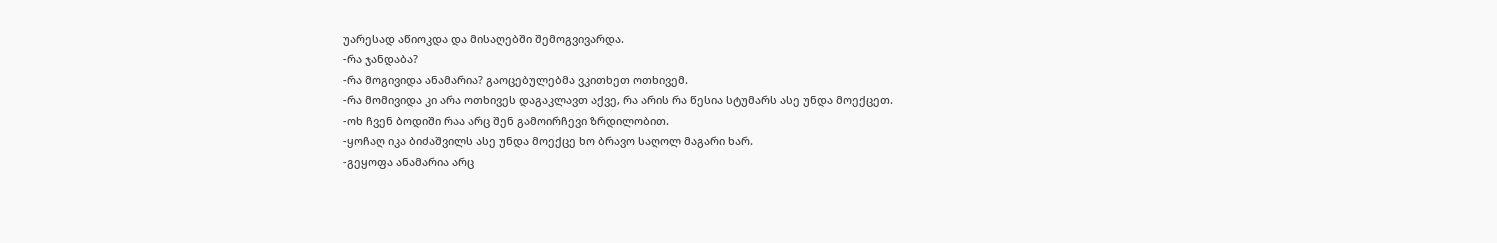უარესად აწიოკდა და მისაღებში შემოგვივარდა.
-რა ჯანდაბა?
-რა მოგივიდა ანამარია? გაოცებულებმა ვკითხეთ ოთხივემ.
-რა მომივიდა კი არა ოთხივეს დაგაკლავთ აქვე, რა არის რა წესია სტუმარს ასე უნდა მოექცეთ.
-ოხ ჩვენ ბოდიში რაა არც შენ გამოირჩევი ზრდილობით.
-ყოჩაღ იკა ბიძაშვილს ასე უნდა მოექცე ხო ბრავო საღოლ მაგარი ხარ.
-გეყოფა ანამარია არც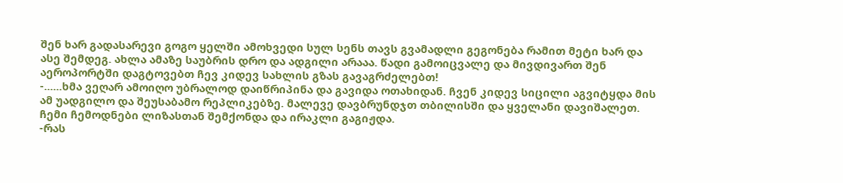შენ ხარ გადასარევი გოგო ყელში ამოხვედი სულ სენს თავს გვამადლი გეგონება რამით მეტი ხარ და ასე შემდეგ. ახლა ამაზე საუბრის დრო და ადგილი არააა. წადი გამოიცვალე და მივდივართ შენ აეროპორტში დაგტოვებთ ჩევ კიდევ სახლის გზას გავაგრძელებთ!
-......ხმა ვეღარ ამოიღო უბრალოდ დაიწრიპინა და გავიდა ოთახიდან. ჩვენ კიდევ სიცილი აგვიტყდა მის ამ უადგილო და შეუსაბამო რეპლიკებზე. მალევე დავბრუნდჯთ თბილისში და ყველანი დავიშალეთ. ჩემი ჩემოდნები ლიზასთან შემქონდა და ირაკლი გაგიჟდა.
-რას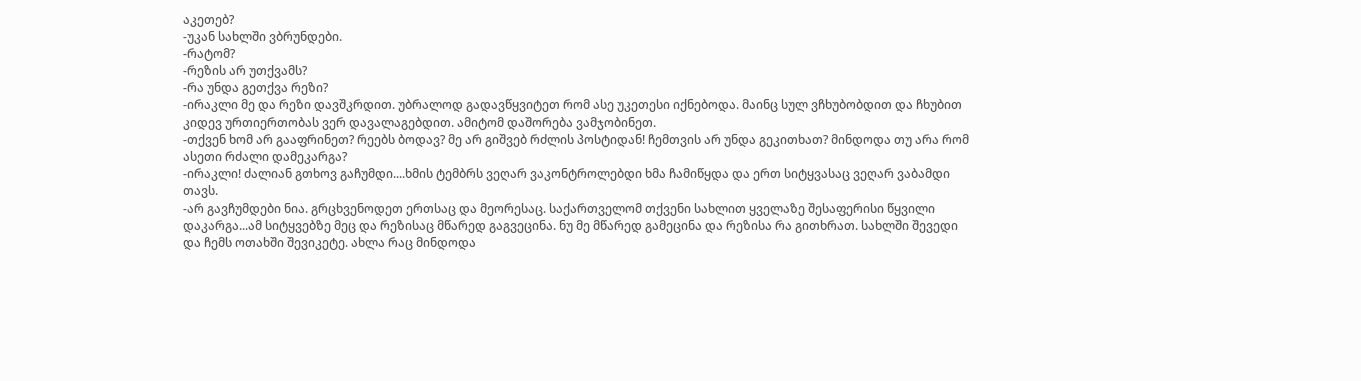აკეთებ?
-უკან სახლში ვბრუნდები.
-რატომ?
-რეზის არ უთქვამს?
-რა უნდა გეთქვა რეზი?
-ირაკლი მე და რეზი დავშკრდით. უბრალოდ გადავწყვიტეთ რომ ასე უკეთესი იქნებოდა. მაინც სულ ვჩხუბობდით და ჩხუბით კიდევ ურთიერთობას ვერ დავალაგებდით. ამიტომ დაშორება ვამჯობინეთ.
-თქვენ ხომ არ გააფრინეთ? რეებს ბოდავ? მე არ გიშვებ რძლის პოსტიდან! ჩემთვის არ უნდა გეკითხათ? მინდოდა თუ არა რომ ასეთი რძალი დამეკარგა?
-ირაკლი! ძალიან გთხოვ გაჩუმდი....ხმის ტემბრს ვეღარ ვაკონტროლებდი ხმა ჩამიწყდა და ერთ სიტყვასაც ვეღარ ვაბამდი თავს.
-არ გავჩუმდები ნია. გრცხვენოდეთ ერთსაც და მეორესაც. საქართველომ თქვენი სახლით ყველაზე შესაფერისი წყვილი დაკარგა...ამ სიტყვებზე მეც და რეზისაც მწარედ გაგვეცინა. ნუ მე მწარედ გამეცინა და რეზისა რა გითხრათ. სახლში შევედი და ჩემს ოთახში შევიკეტე. ახლა რაც მინდოდა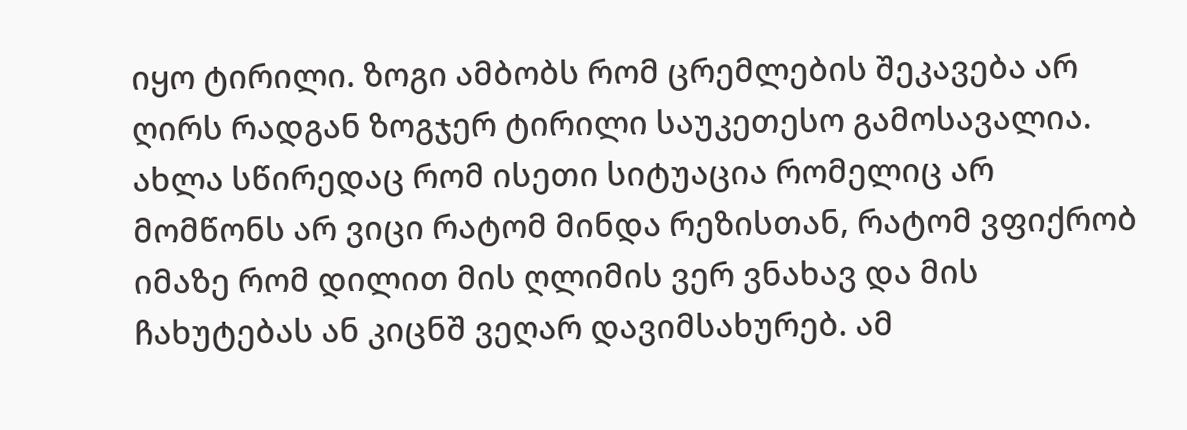იყო ტირილი. ზოგი ამბობს რომ ცრემლების შეკავება არ ღირს რადგან ზოგჯერ ტირილი საუკეთესო გამოსავალია. ახლა სწირედაც რომ ისეთი სიტუაცია რომელიც არ მომწონს არ ვიცი რატომ მინდა რეზისთან, რატომ ვფიქრობ იმაზე რომ დილით მის ღლიმის ვერ ვნახავ და მის ჩახუტებას ან კიცნშ ვეღარ დავიმსახურებ. ამ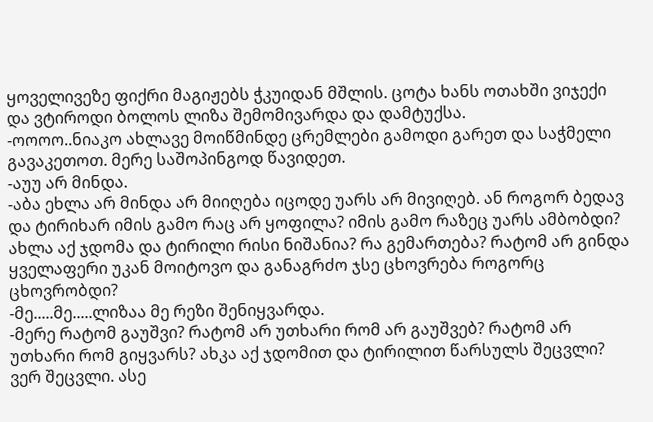ყოველივეზე ფიქრი მაგიჟებს ჭკუიდან მშლის. ცოტა ხანს ოთახში ვიჯექი და ვტიროდი ბოლოს ლიზა შემომივარდა და დამტუქსა.
-ოოოო..ნიაკო ახლავე მოიწმინდე ცრემლები გამოდი გარეთ და საჭმელი გავაკეთოთ. მერე საშოპინგოდ წავიდეთ.
-აუუ არ მინდა.
-აბა ეხლა არ მინდა არ მიიღება იცოდე უარს არ მივიღებ. ან როგორ ბედავ და ტირიხარ იმის გამო რაც არ ყოფილა? იმის გამო რაზეც უარს ამბობდი? ახლა აქ ჯდომა და ტირილი რისი ნიშანია? რა გემართება? რატომ არ გინდა ყველაფერი უკან მოიტოვო და განაგრძო ჯსე ცხოვრება როგორც ცხოვრობდი?
-მე.....მე.....ლიზაა მე რეზი შენიყვარდა.
-მერე რატომ გაუშვი? რატომ არ უთხარი რომ არ გაუშვებ? რატომ არ უთხარი რომ გიყვარს? ახკა აქ ჯდომით და ტირილით წარსულს შეცვლი? ვერ შეცვლი. ასე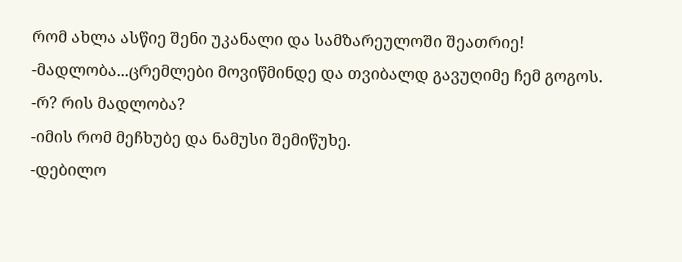რომ ახლა ასწიე შენი უკანალი და სამზარეულოში შეათრიე!
-მადლობა...ცრემლები მოვიწმინდე და თვიბალდ გავუღიმე ჩემ გოგოს.
-რ? რის მადლობა?
-იმის რომ მეჩხუბე და ნამუსი შემიწუხე.
-დებილო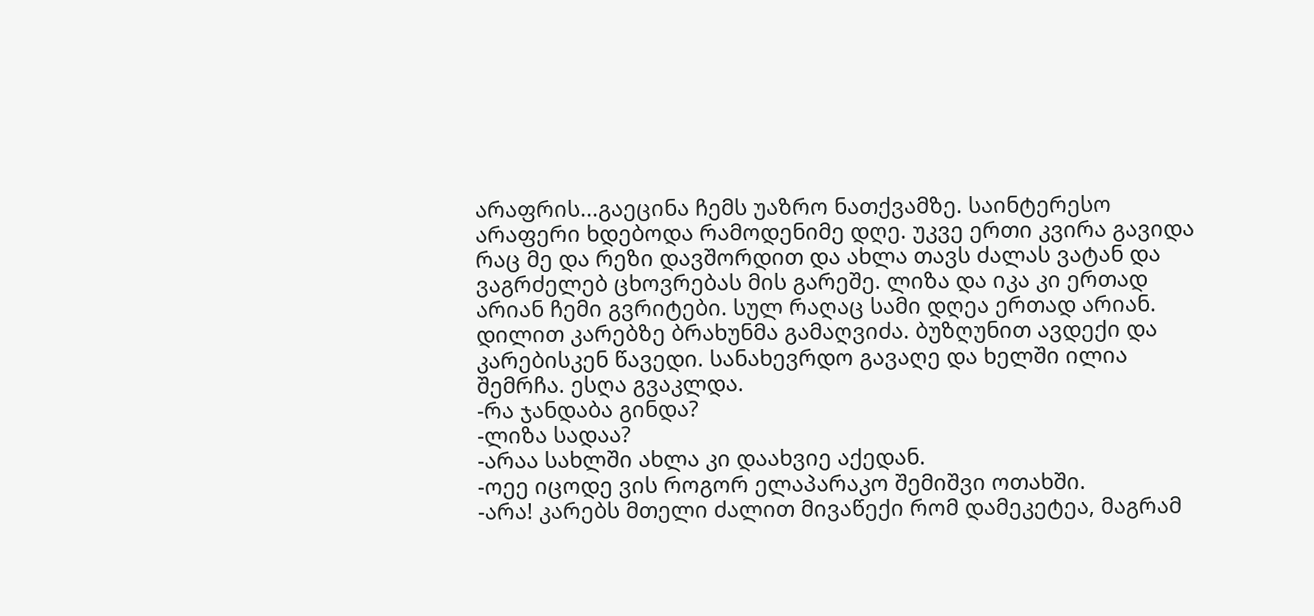არაფრის...გაეცინა ჩემს უაზრო ნათქვამზე. საინტერესო არაფერი ხდებოდა რამოდენიმე დღე. უკვე ერთი კვირა გავიდა რაც მე და რეზი დავშორდით და ახლა თავს ძალას ვატან და ვაგრძელებ ცხოვრებას მის გარეშე. ლიზა და იკა კი ერთად არიან ჩემი გვრიტები. სულ რაღაც სამი დღეა ერთად არიან. დილით კარებზე ბრახუნმა გამაღვიძა. ბუზღუნით ავდექი და კარებისკენ წავედი. სანახევრდო გავაღე და ხელში ილია შემრჩა. ესღა გვაკლდა.
-რა ჯანდაბა გინდა?
-ლიზა სადაა?
-არაა სახლში ახლა კი დაახვიე აქედან.
-ოეე იცოდე ვის როგორ ელაპარაკო შემიშვი ოთახში.
-არა! კარებს მთელი ძალით მივაწექი რომ დამეკეტეა, მაგრამ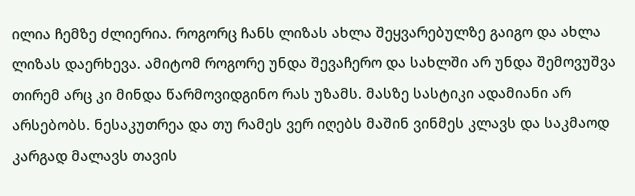ილია ჩემზე ძლიერია. როგორც ჩანს ლიზას ახლა შეყვარებულზე გაიგო და ახლა ლიზას დაერხევა. ამიტომ როგორე უნდა შევაჩერო და სახლში არ უნდა შემოვუშვა თირემ არც კი მინდა წარმოვიდგინო რას უზამს. მასზე სასტიკი ადამიანი არ არსებობს. ნესაკუთრეა და თუ რამეს ვერ იღებს მაშინ ვინმეს კლავს და საკმაოდ კარგად მალავს თავის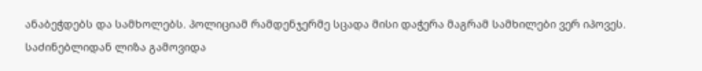ანაბეჭდებს და სამხოლებს. პოლიციამ რამდენჯერმე სცადა მისი დაჭერა მაგრამ სამხილები ვერ იპოვეს. საძინებლიდან ლიზა გამოვიდა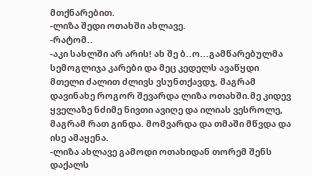მთქნარებით.
-ლიზა შედი ოთახში ახლავე.
-რატომ..
-აკი სახლში არ არის! ახ შე ბ..ო...გამწარებულმა სემოგლიჯა კარები და მეც კედელს ავაწყდი მთელი ძალით ძლივს ვსუნთქავდჯ, მაგრამ დავინახე როგორ შევარდა ლიზა ოთახში.მე კიდევ ყველაზე ნძიმე ნივთი ავიღე და ილიას ვესროლე, მაგრამ რათ გინდა. მომვარდა და თმაში მწვდა და ისე ამაყენა.
-ლიზა ახლავე გამოდი ოთახიდან თორემ შენს დაქალს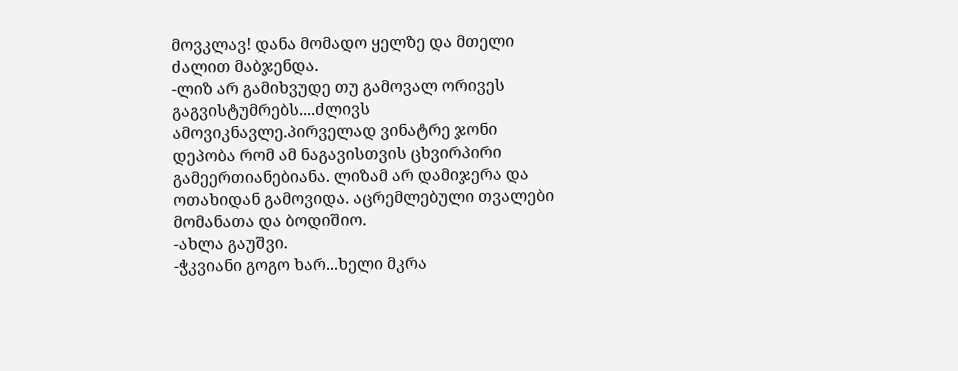მოვკლავ! დანა მომადო ყელზე და მთელი ძალით მაბჯენდა.
-ლიზ არ გამიხვუდე თუ გამოვალ ორივეს გაგვისტუმრებს....ძლივს ამოვიკნავლე.პირველად ვინატრე ჯონი დეპობა რომ ამ ნაგავისთვის ცხვირპირი გამეერთიანებიანა. ლიზამ არ დამიჯერა და ოთახიდან გამოვიდა. აცრემლებული თვალები მომანათა და ბოდიშიო.
-ახლა გაუშვი.
-ჭკვიანი გოგო ხარ...ხელი მკრა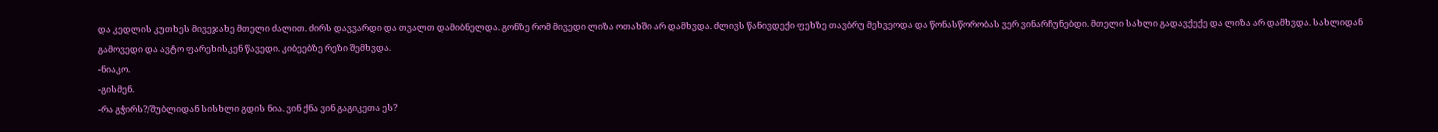და კედლის კუთხეს მივეჯახე მთელი ძალით. ძირს დავვარდი და თვალთ დამიბნელდა. გონზე რომ მივედი ლიზა ოთახში არ დამხვდა. ძლივს წანივდექი ფეხზე თავბრუ მეხვეოდა და წონასწორობას ვერ ვინარჩუნებდი. მთელი სახლი გადავქექე და ლიზა არ დამხვდა. სახლიდან გამოვედი და ავტო ფარეხისკენ წავედი. კიბეებზე რეზი შემხვდა.
-ნიაკო.
-გისმენ.
-რა გჭირს?/შუბლიდან სისხლი გდის ნია. ვინ ქნა ვინ გაგიკეთა ეს?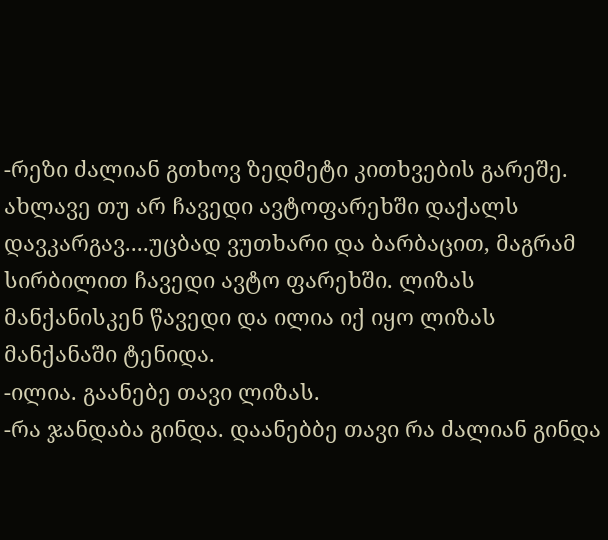-რეზი ძალიან გთხოვ ზედმეტი კითხვების გარეშე. ახლავე თუ არ ჩავედი ავტოფარეხში დაქალს დავკარგავ....უცბად ვუთხარი და ბარბაცით, მაგრამ სირბილით ჩავედი ავტო ფარეხში. ლიზას მანქანისკენ წავედი და ილია იქ იყო ლიზას მანქანაში ტენიდა.
-ილია. გაანებე თავი ლიზას.
-რა ჯანდაბა გინდა. დაანებბე თავი რა ძალიან გინდა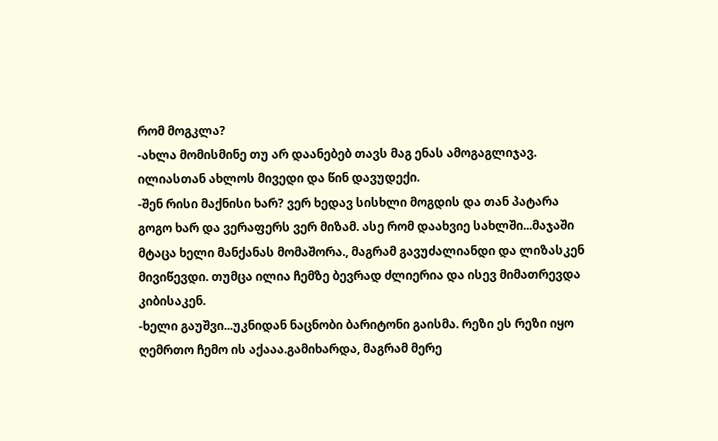რომ მოგკლა?
-ახლა მომისმინე თუ არ დაანებებ თავს მაგ ენას ამოგაგლიჯავ. ილიასთან ახლოს მივედი და წინ დავუდექი.
-შენ რისი მაქნისი ხარ? ვერ ხედავ სისხლი მოგდის და თან პატარა გოგო ხარ და ვერაფერს ვერ მიზამ. ასე რომ დაახვიე სახლში...მაჯაში მტაცა ხელი მანქანას მომაშორა., მაგრამ გავუძალიანდი და ლიზასკენ მივიწევდი. თუმცა ილია ჩემზე ბევრად ძლიერია და ისევ მიმათრევდა კიბისაკენ.
-ხელი გაუშვი...უკნიდან ნაცნობი ბარიტონი გაისმა. რეზი ეს რეზი იყო ღემრთო ჩემო ის აქააა.გამიხარდა, მაგრამ მერე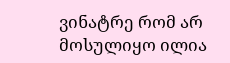ვინატრე რომ არ მოსულიყო ილია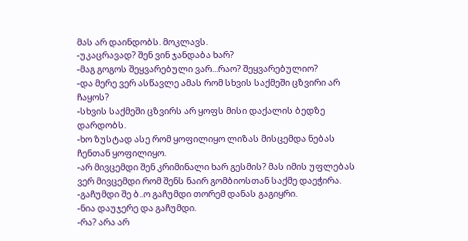მას არ დაინდობს. მოკლავს.
-უკაცრავად? შენ ვინ ჯანდაბა ხარ?
-მაგ გოგოს შეყვარებული ვარ...რაო? შეყვარებულიო?
-და მერე ვერ ასწავლე ამას რომ სხვის საქმეში ცზვირი არ ჩაყოს?
-სხვის საქმეში ცზვირს არ ყოფს მისი დაქალის ბედზე დარდობს.
-ხო ზუსტად ასე რომ ყოფილიყო ლიზას მისცემდა ნებას ჩენთან ყოფილიყო.
-არ მივცემდი შენ კრიმინალი ხარ გესმის? მას იმის უფლებას ვერ მივცემდი რომ შენს ნაირ გომბიოსთან საქმე დაეჭირა.
-გაჩუმდი შე ბ..ო გაჩუმდი თორემ დანას გაგიყრი.
-ნია დაუჯერე და გაჩუმდი.
-რა? არა არ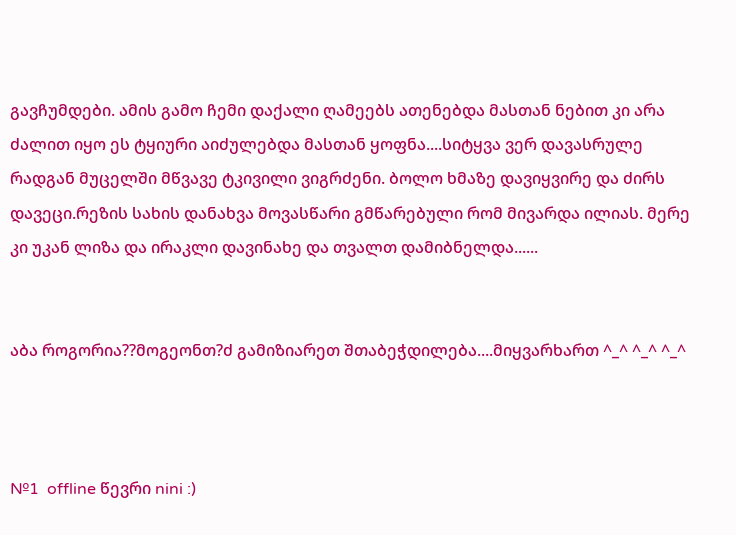გავჩუმდები. ამის გამო ჩემი დაქალი ღამეებს ათენებდა მასთან ნებით კი არა ძალით იყო ეს ტყიური აიძულებდა მასთან ყოფნა....სიტყვა ვერ დავასრულე რადგან მუცელში მწვავე ტკივილი ვიგრძენი. ბოლო ხმაზე დავიყვირე და ძირს დავეცი.რეზის სახის დანახვა მოვასწარი გმწარებული რომ მივარდა ილიას. მერე კი უკან ლიზა და ირაკლი დავინახე და თვალთ დამიბნელდა......


აბა როგორია??მოგეონთ?ძ გამიზიარეთ შთაბეჭდილება....მიყვარხართ ^_^ ^_^ ^_^



№1  offline წევრი nini :)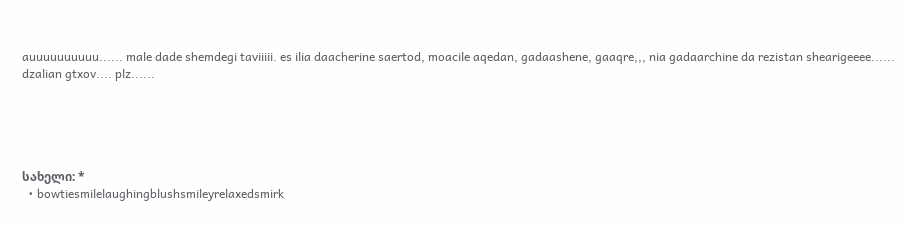auuuuuuuuuu...... male dade shemdegi taviiiii. es ilia daacherine saertod, moacile aqedan, gadaashene, gaaqre,,, nia gadaarchine da rezistan shearigeeee...... dzalian gtxov.... plz......





სახელი: *
  • bowtiesmilelaughingblushsmileyrelaxedsmirk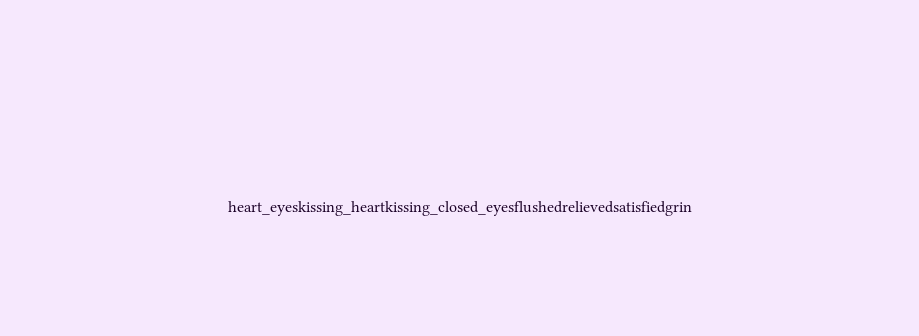heart_eyeskissing_heartkissing_closed_eyesflushedrelievedsatisfiedgrin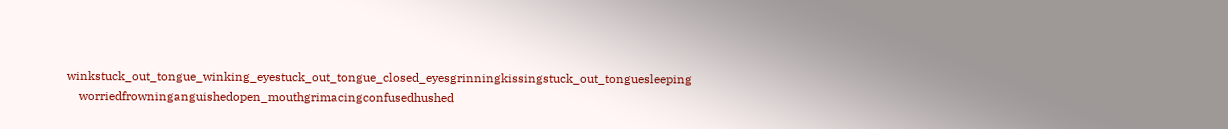winkstuck_out_tongue_winking_eyestuck_out_tongue_closed_eyesgrinningkissingstuck_out_tonguesleeping
    worriedfrowninganguishedopen_mouthgrimacingconfusedhushed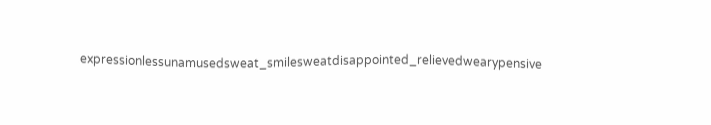expressionlessunamusedsweat_smilesweatdisappointed_relievedwearypensive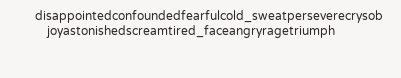disappointedconfoundedfearfulcold_sweatperseverecrysob
    joyastonishedscreamtired_faceangryragetriumph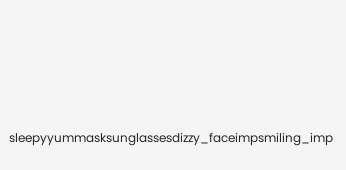sleepyyummasksunglassesdizzy_faceimpsmiling_imp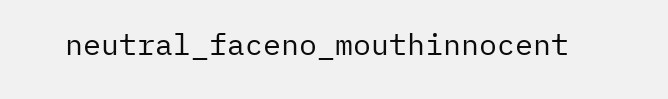neutral_faceno_mouthinnocent